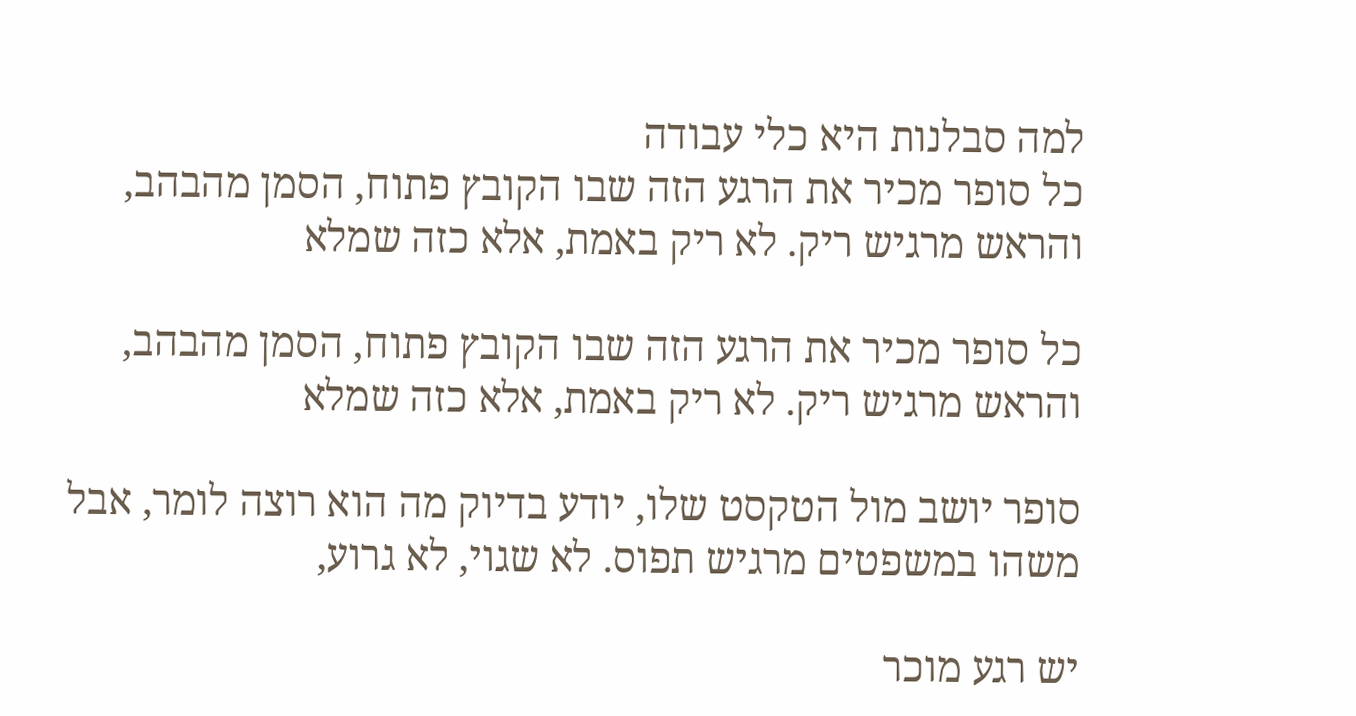למה סבלנות היא כלי עבודה
כל סופר מכיר את הרגע הזה שבו הקובץ פתוח, הסמן מהבהב, והראש מרגיש ריק. לא ריק באמת, אלא כזה שמלא

כל סופר מכיר את הרגע הזה שבו הקובץ פתוח, הסמן מהבהב, והראש מרגיש ריק. לא ריק באמת, אלא כזה שמלא

סופר יושב מול הטקסט שלו, יודע בדיוק מה הוא רוצה לומר, אבל משהו במשפטים מרגיש תפוס. לא שגוי, לא גרוע,

יש רגע מוכר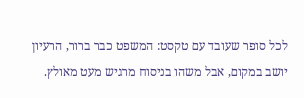לכל סופר שעובד עם טקסט: המשפט כבר ברור, הרעיון יושב במקום, אבל משהו בניסוח מרגיש מעט מאולץ.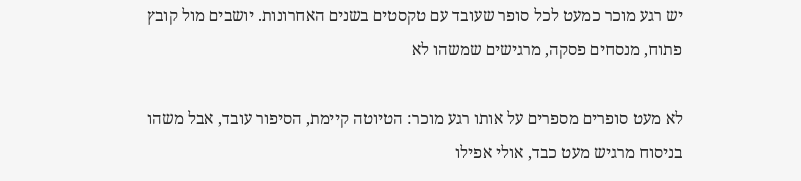יש רגע מוכר כמעט לכל סופר שעובד עם טקסטים בשנים האחרונות. יושבים מול קובץ פתוח, מנסחים פסקה, מרגישים שמשהו לא

לא מעט סופרים מספרים על אותו רגע מוכר: הטיוטה קיימת, הסיפור עובד, אבל משהו בניסוח מרגיש מעט כבד, אולי אפילו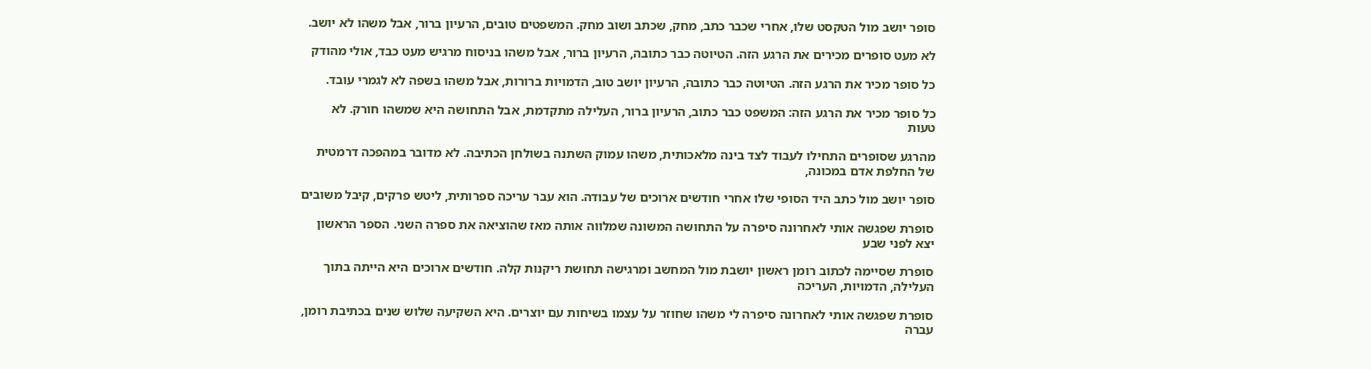סופר יושב מול הטקסט שלו, אחרי שכבר כתב, מחק, שכתב ושוב מחק. המשפטים טובים, הרעיון ברור, אבל משהו לא יושב.

לא מעט סופרים מכירים את הרגע הזה. הטיוטה כבר כתובה, הרעיון ברור, אבל משהו בניסוח מרגיש מעט כבד, אולי מהודק

כל סופר מכיר את הרגע הזה. הטיוטה כבר כתובה, הרעיון יושב טוב, הדמויות ברורות, אבל משהו בשפה לא לגמרי עובד.

כל סופר מכיר את הרגע הזה: המשפט כבר כתוב, הרעיון ברור, העלילה מתקדמת, אבל התחושה היא שמשהו חורק. לא טעות

מהרגע שסופרים התחילו לעבוד לצד בינה מלאכותית, משהו עמוק השתנה בשולחן הכתיבה. לא מדובר במהפכה דרמטית של החלפת אדם במכונה,

סופר יושב מול כתב היד הסופי שלו אחרי חודשים ארוכים של עבודה. הוא עבר עריכה ספרותית, ליטש פרקים, קיבל משובים

סופרת שפגשה אותי לאחרונה סיפרה על התחושה המשונה שמלווה אותה מאז שהוציאה את ספרה השני. הספר הראשון יצא לפני שבע

סופרת שסיימה לכתוב רומן ראשון יושבת מול המחשב ומרגישה תחושת ריקנות קלה. חודשים ארוכים היא הייתה בתוך העלילה, הדמויות, העריכה

סופרת שפגשה אותי לאחרונה סיפרה לי משהו שחוזר על עצמו בשיחות עם יוצרים. היא השקיעה שלוש שנים בכתיבת רומן, עברה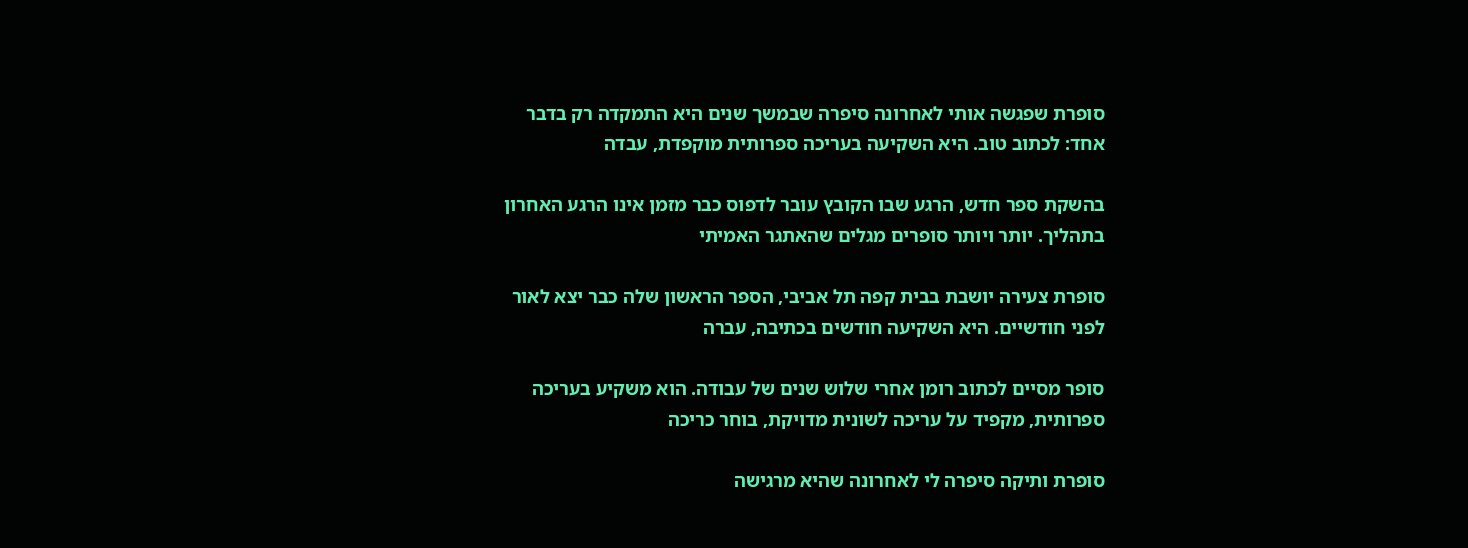סופרת שפגשה אותי לאחרונה סיפרה שבמשך שנים היא התמקדה רק בדבר אחד: לכתוב טוב. היא השקיעה בעריכה ספרותית מוקפדת, עבדה

בהשקת ספר חדש, הרגע שבו הקובץ עובר לדפוס כבר מזמן אינו הרגע האחרון בתהליך. יותר ויותר סופרים מגלים שהאתגר האמיתי

סופרת צעירה יושבת בבית קפה תל אביבי, הספר הראשון שלה כבר יצא לאור לפני חודשיים. היא השקיעה חודשים בכתיבה, עברה

סופר מסיים לכתוב רומן אחרי שלוש שנים של עבודה. הוא משקיע בעריכה ספרותית, מקפיד על עריכה לשונית מדויקת, בוחר כריכה

סופרת ותיקה סיפרה לי לאחרונה שהיא מרגישה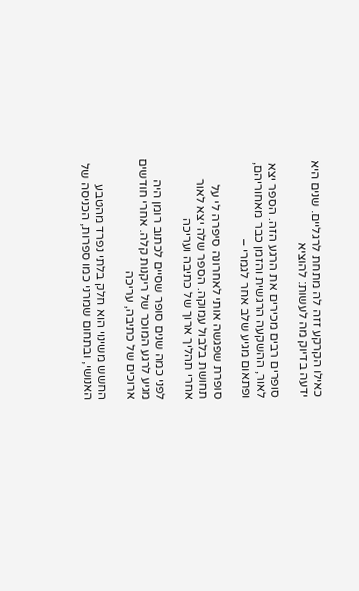כאילו הקרקע זזה לה מתחת לרגליים. שנים היא ידעה בדיוק מה לעשות: להוציא

סופרים רבים מכירים את הרגע הזה. הספר יצא לאור, ההשקעה הרגשית והזמן כבר מאחוריהם, ופתאום מגיע שלב אחר לגמרי –

סופרת שפגשה אותי לאחרונה סיפרה לי על תחושת בלבול עמוקה. הספר שלה יצא לאור אחרי תהליך ארוך של כתיבה ועריכה

לפני כמה שנים סופר שסיים לכתוב רומן היה מגיע לרגע המוכר של ריקנות קלה. אחרי חודשים ארוכים של כתיבה, עריכה

החשש משינוי הוא חלק בלתי נפרד מהטבע האנושי, ובתחום שמרני כמו ספרות, הכניסה של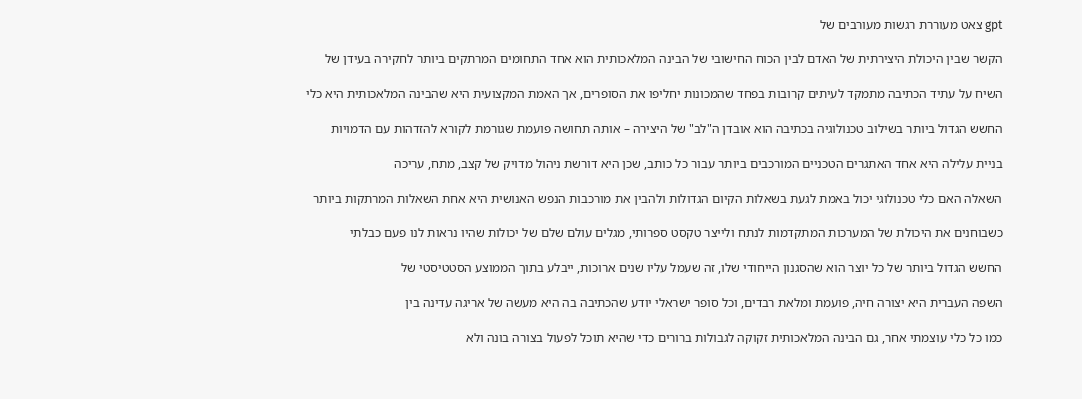gpt צאט מעוררת רגשות מעורבים של

הקשר שבין היכולת היצירתית של האדם לבין הכוח החישובי של הבינה המלאכותית הוא אחד התחומים המרתקים ביותר לחקירה בעידן של

השיח על עתיד הכתיבה מתמקד לעיתים קרובות בפחד שהמכונות יחליפו את הסופרים, אך האמת המקצועית היא שהבינה המלאכותית היא כלי

החשש הגדול ביותר בשילוב טכנולוגיה בכתיבה הוא אובדן ה"לב" של היצירה – אותה תחושה פועמת שגורמת לקורא להזדהות עם הדמויות

בניית עלילה היא אחד האתגרים הטכניים המורכבים ביותר עבור כל כותב, שכן היא דורשת ניהול מדויק של קצב, מתח, עריכה

השאלה האם כלי טכנולוגי יכול באמת לגעת בשאלות הקיום הגדולות ולהבין את מורכבות הנפש האנושית היא אחת השאלות המרתקות ביותר

כשבוחנים את היכולת של המערכות המתקדמות לנתח ולייצר טקסט ספרותי, מגלים עולם שלם של יכולות שהיו נראות לנו פעם כבלתי

החשש הגדול ביותר של כל יוצר הוא שהסגנון הייחודי שלו, זה שעמל עליו שנים ארוכות, ייבלע בתוך הממוצע הסטטיסטי של

השפה העברית היא יצורה חיה, פועמת ומלאת רבדים, וכל סופר ישראלי יודע שהכתיבה בה היא מעשה של אריגה עדינה בין

כמו כל כלי עוצמתי אחר, גם הבינה המלאכותית זקוקה לגבולות ברורים כדי שהיא תוכל לפעול בצורה בונה ולא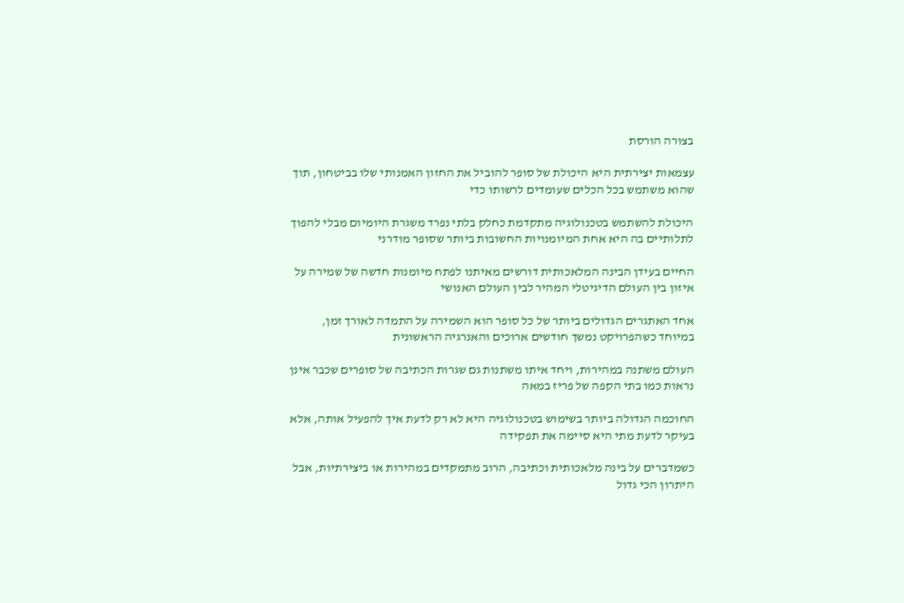בצורה הורסת

עצמאות יצירתית היא היכולת של סופר להוביל את החזון האמנותי שלו בביטחון, תוך שהוא משתמש בכל הכלים שעומדים לרשותו כדי

היכולת להשתמש בטכנולוגיה מתקדמת כחלק בלתי נפרד משגרת היומיום מבלי להפוך לתלותיים בה היא אחת המיומנויות החשובות ביותר שסופר מודרני

החיים בעידן הבינה המלאכותית דורשים מאיתנו לפתח מיומנות חדשה של שמירה על איזון בין העולם הדיגיטלי המהיר לבין העולם האנושי

אחד האתגרים הגדולים ביותר של כל סופר הוא השמירה על התמדה לאורך זמן, במיוחד כשהפרויקט נמשך חודשים ארוכים והאנרגיה הראשונית

העולם משתנה במהירות, ויחד איתו משתנות גם שגרות הכתיבה של סופרים שכבר אינן נראות כמו בתי הקפה של פריז במאה

החוכמה הגדולה ביותר בשימוש בטכנולוגיה היא לא רק לדעת איך להפעיל אותה, אלא בעיקר לדעת מתי היא סיימה את תפקידה

כשמדברים על בינה מלאכותית וכתיבה, הרוב מתמקדים במהירות או ביצירתיות, אבל היתרון הכי גדול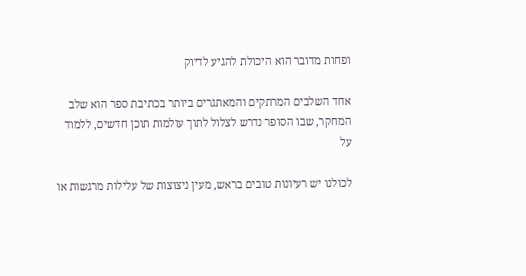ופחות מדובר הוא היכולת להגיע לדיוק

אחד השלבים המרתקים והמאתגרים ביותר בכתיבת ספר הוא שלב המחקר, שבו הסופר נדרש לצלול לתוך עולמות תוכן חדשים, ללמוד על

לכולנו יש רעיונות טובים בראש, מעין ניצוצות של עלילות מרגשות או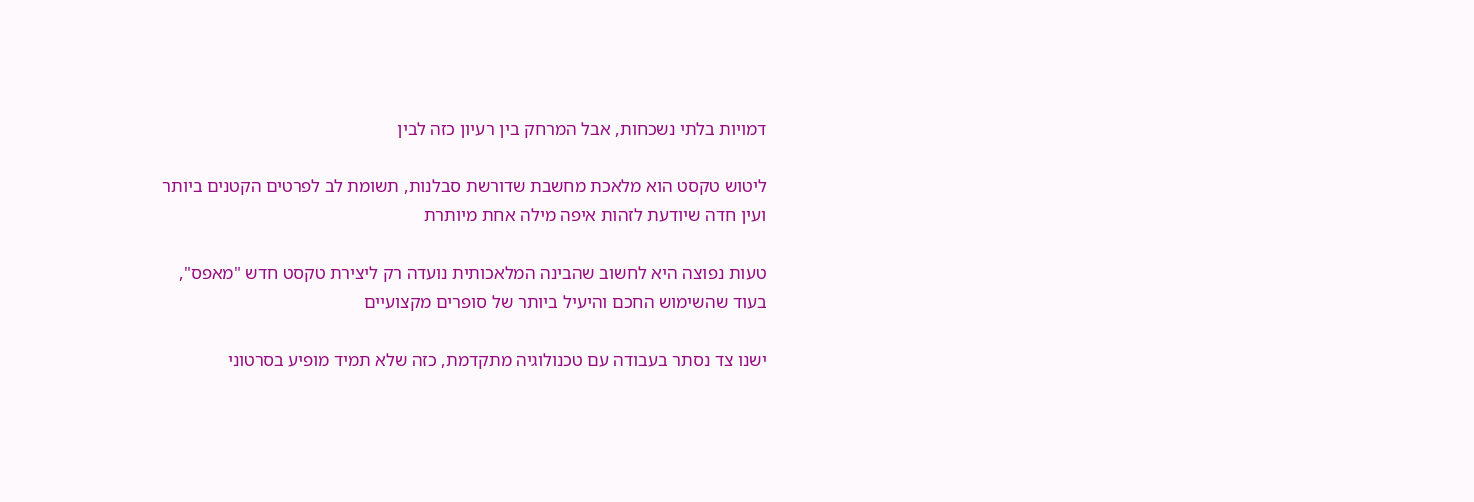דמויות בלתי נשכחות, אבל המרחק בין רעיון כזה לבין

ליטוש טקסט הוא מלאכת מחשבת שדורשת סבלנות, תשומת לב לפרטים הקטנים ביותר ועין חדה שיודעת לזהות איפה מילה אחת מיותרת

טעות נפוצה היא לחשוב שהבינה המלאכותית נועדה רק ליצירת טקסט חדש "מאפס", בעוד שהשימוש החכם והיעיל ביותר של סופרים מקצועיים

ישנו צד נסתר בעבודה עם טכנולוגיה מתקדמת, כזה שלא תמיד מופיע בסרטוני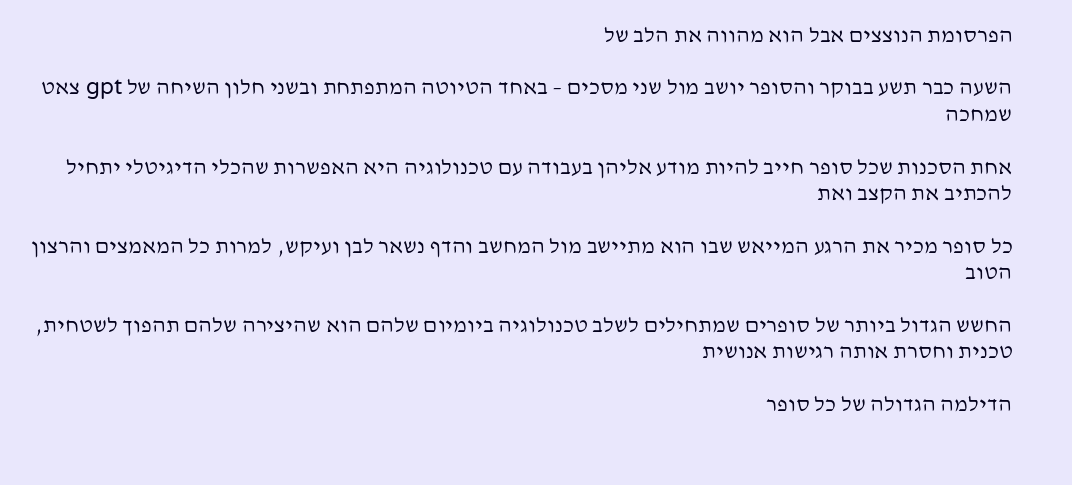הפרסומת הנוצצים אבל הוא מהווה את הלב של

השעה כבר תשע בבוקר והסופר יושב מול שני מסכים – באחד הטיוטה המתפתחת ובשני חלון השיחה של gpt צאט שמחכה

אחת הסכנות שכל סופר חייב להיות מודע אליהן בעבודה עם טכנולוגיה היא האפשרות שהכלי הדיגיטלי יתחיל להכתיב את הקצב ואת

כל סופר מכיר את הרגע המייאש שבו הוא מתיישב מול המחשב והדף נשאר לבן ועיקש, למרות כל המאמצים והרצון הטוב

החשש הגדול ביותר של סופרים שמתחילים לשלב טכנולוגיה ביומיום שלהם הוא שהיצירה שלהם תהפוך לשטחית, טכנית וחסרת אותה רגישות אנושית

הדילמה הגדולה של כל סופר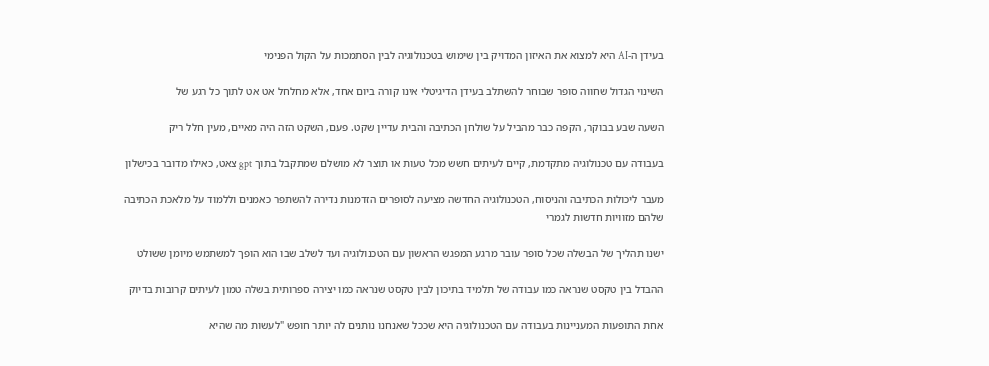בעידן ה-AI היא למצוא את האיזון המדויק בין שימוש בטכנולוגיה לבין הסתמכות על הקול הפנימי

השינוי הגדול שחווה סופר שבוחר להשתלב בעידן הדיגיטלי אינו קורה ביום אחד, אלא מחלחל אט אט לתוך כל רגע של

השעה שבע בבוקר, הקפה כבר מהביל על שולחן הכתיבה והבית עדיין שקט. פעם, השקט הזה היה מאיים, מעין חלל ריק

בעבודה עם טכנולוגיה מתקדמת, קיים לעיתים חשש מכל טעות או תוצר לא מושלם שמתקבל בתוך gpt צאט, כאילו מדובר בכישלון

מעבר ליכולות הכתיבה והניסוח, הטכנולוגיה החדשה מציעה לסופרים הזדמנות נדירה להשתפר כאמנים וללמוד על מלאכת הכתיבה שלהם מזוויות חדשות לגמרי

ישנו תהליך של הבשלה שכל סופר עובר מרגע המפגש הראשון עם הטכנולוגיה ועד לשלב שבו הוא הופך למשתמש מיומן ששולט

ההבדל בין טקסט שנראה כמו עבודה של תלמיד בתיכון לבין טקסט שנראה כמו יצירה ספרותית בשלה טמון לעיתים קרובות בדיוק

אחת התופעות המעניינות בעבודה עם הטכנולוגיה היא שככל שאנחנו נותנים לה יותר חופש "לעשות מה שהיא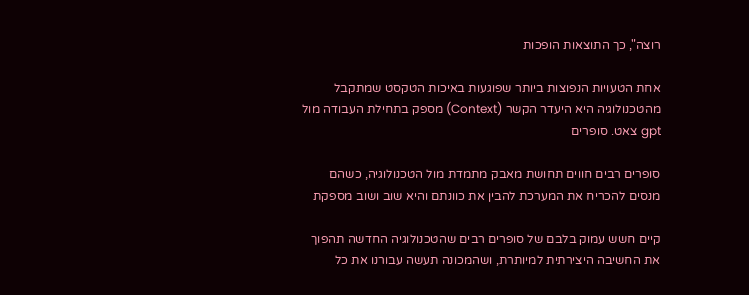רוצה", כך התוצאות הופכות

אחת הטעויות הנפוצות ביותר שפוגעות באיכות הטקסט שמתקבל מהטכנולוגיה היא היעדר הקשר (Context) מספק בתחילת העבודה מול gpt צאט. סופרים

סופרים רבים חווים תחושת מאבק מתמדת מול הטכנולוגיה, כשהם מנסים להכריח את המערכת להבין את כוונתם והיא שוב ושוב מספקת

קיים חשש עמוק בלבם של סופרים רבים שהטכנולוגיה החדשה תהפוך את החשיבה היצירתית למיותרת, ושהמכונה תעשה עבורנו את כל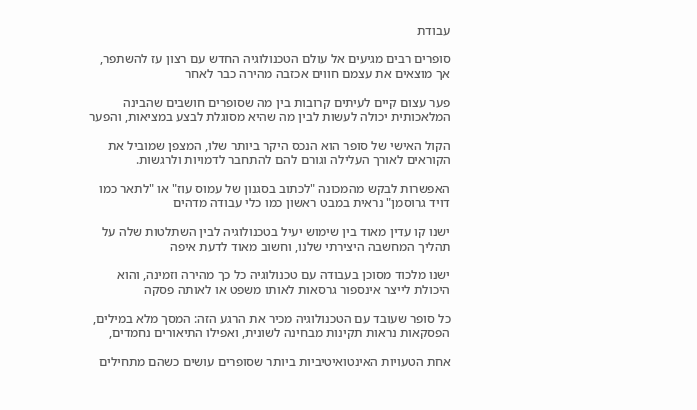עבודת

סופרים רבים מגיעים אל עולם הטכנולוגיה החדש עם רצון עז להשתפר, אך מוצאים את עצמם חווים אכזבה מהירה כבר לאחר

פער עצום קיים לעיתים קרובות בין מה שסופרים חושבים שהבינה המלאכותית יכולה לעשות לבין מה שהיא מסוגלת לבצע במציאות, והפער

הקול האישי של סופר הוא הנכס היקר ביותר שלו, המצפן שמוביל את הקוראים לאורך העלילה וגורם להם להתחבר לדמויות ולרגשות.

האפשרות לבקש מהמכונה "לכתוב בסגנון של עמוס עוז" או "לתאר כמו דויד גרוסמן" נראית במבט ראשון כמו כלי עבודה מדהים

ישנו קו עדין מאוד בין שימוש יעיל בטכנולוגיה לבין השתלטות שלה על תהליך המחשבה היצירתי שלנו, וחשוב מאוד לדעת איפה

ישנו מלכוד מסוכן בעבודה עם טכנולוגיה כל כך מהירה וזמינה, והוא היכולת לייצר אינספור גרסאות לאותו משפט או לאותה פסקה

כל סופר שעובד עם הטכנולוגיה מכיר את הרגע הזה: המסך מלא במילים, הפסקאות נראות תקינות מבחינה לשונית, ואפילו התיאורים נחמדים,

אחת הטעויות האינטואיטיביות ביותר שסופרים עושים כשהם מתחילים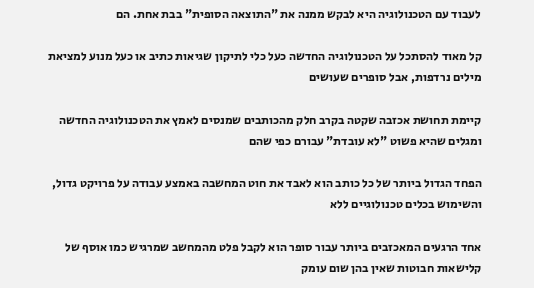לעבוד עם הטכנולוגיה היא לבקש ממנה את "התוצאה הסופית" בבת אחת. הם

קל מאוד להסתכל על הטכנולוגיה החדשה כעל כלי לתיקון שגיאות כתיב או כעל מנוע למציאת מילים נרדפות, אבל סופרים שעושים

קיימת תחושת אכזבה שקטה בקרב חלק מהכותבים שמנסים לאמץ את הטכנולוגיה החדשה ומגלים שהיא פשוט "לא עובדת" עבורם כפי שהם

הפחד הגדול ביותר של כל כותב הוא לאבד את חוט המחשבה באמצע עבודה על פרויקט גדול, והשימוש בכלים טכנולוגיים ללא

אחד הרגעים המאכזבים ביותר עבור סופר הוא לקבל פלט מהמחשב שמרגיש כמו אוסף של קלישאות חבוטות שאין בהן שום עומק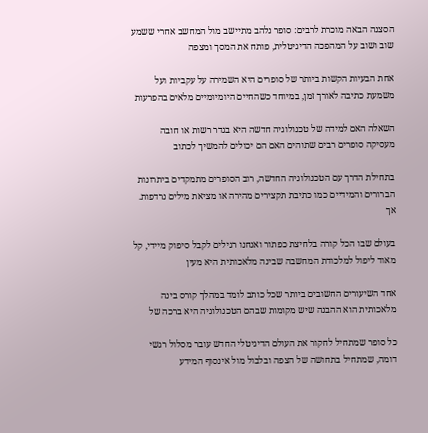הסצנה הבאה מוכרת לרבים: סופר נלהב מתיישב מול המחשב אחרי ששמע שוב ושוב על המהפכה הדיגיטלית, פותח את המסך ומצפה

אחת הבעיות הקשות ביותר של סופרים היא השמירה על עקביות ועל משמעת כתיבה לאורך זמן, במיוחד כשהחיים היומיומיים מלאים בהפרעות

השאלה האם למידה של טכנולוגיה חדשה היא בגדר רשות או חובה מעסיקה סופרים רבים שתוהים האם הם יכולים להמשיך לכתוב

בתחילת הדרך עם הטכנולוגיה החדשה, רוב הסופרים מתמקדים ביתרונות הברורים והמידיים כמו כתיבת תקצירים מהירה או מציאת מילים נרדפות. אך

בעולם שבו הכל קורה בלחיצת כפתור ואנחנו רגילים לקבל סיפוק מיידי, קל מאוד ליפול למלכודת המחשבה שבינה מלאכותית היא מעין

אחד השיעורים החשובים ביותר שכל כותב לומד במהלך קורס בינה מלאכותית הוא ההבנה שיש מקומות שבהם הטכנולוגיה היא ברכה של

כל סופר שמתחיל לחקור את העולם הדיגיטלי החדש עובר מסלול רגשי דומה, שמתחיל בתחושה של הצפה ובלבול מול אינסוף המידע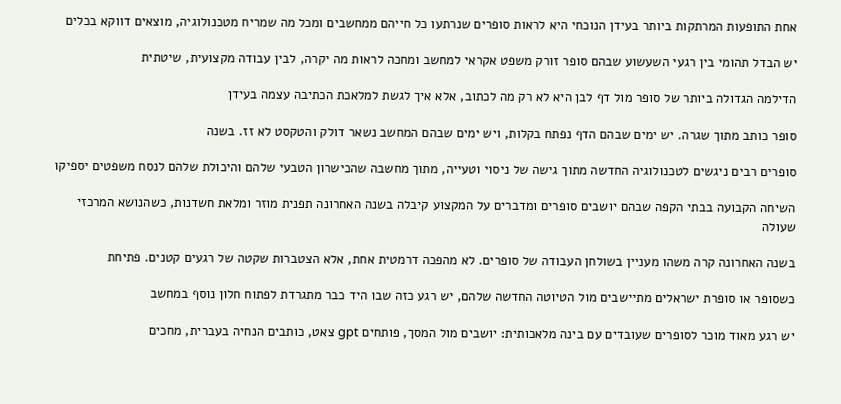אחת התופעות המרתקות ביותר בעידן הנוכחי היא לראות סופרים שנרתעו כל חייהם ממחשבים ומכל מה שמריח מטכנולוגיה, מוצאים דווקא בכלים

יש הבדל תהומי בין רגעי השעשוע שבהם סופר זורק משפט אקראי למחשב ומחכה לראות מה יקרה, לבין עבודה מקצועית, שיטתית

הדילמה הגדולה ביותר של סופר מול דף לבן היא לא רק מה לכתוב, אלא איך לגשת למלאכת הכתיבה עצמה בעידן

סופר כותב מתוך שגרה. יש ימים שבהם הדף נפתח בקלות, ויש ימים שבהם המחשב נשאר דולק והטקסט לא זז. בשנה

סופרים רבים ניגשים לטכנולוגיה החדשה מתוך גישה של ניסוי וטעייה, מתוך מחשבה שהכישרון הטבעי שלהם והיכולת שלהם לנסח משפטים יספיקו

השיחה הקבועה בבתי הקפה שבהם יושבים סופרים ומדברים על המקצוע קיבלה בשנה האחרונה תפנית מוזר ומלאת חשדנות, כשהנושא המרכזי שעולה

בשנה האחרונה קרה משהו מעניין בשולחן העבודה של סופרים. לא מהפכה דרמטית אחת, אלא הצטברות שקטה של רגעים קטנים. פתיחת

כשסופר או סופרת ישראלים מתיישבים מול הטיוטה החדשה שלהם, יש רגע כזה שבו היד כבר מתגרדת לפתוח חלון נוסף במחשב

יש רגע מאוד מוכר לסופרים שעובדים עם בינה מלאכותית: יושבים מול המסך, פותחים gpt צאט, כותבים הנחיה בעברית, מחכים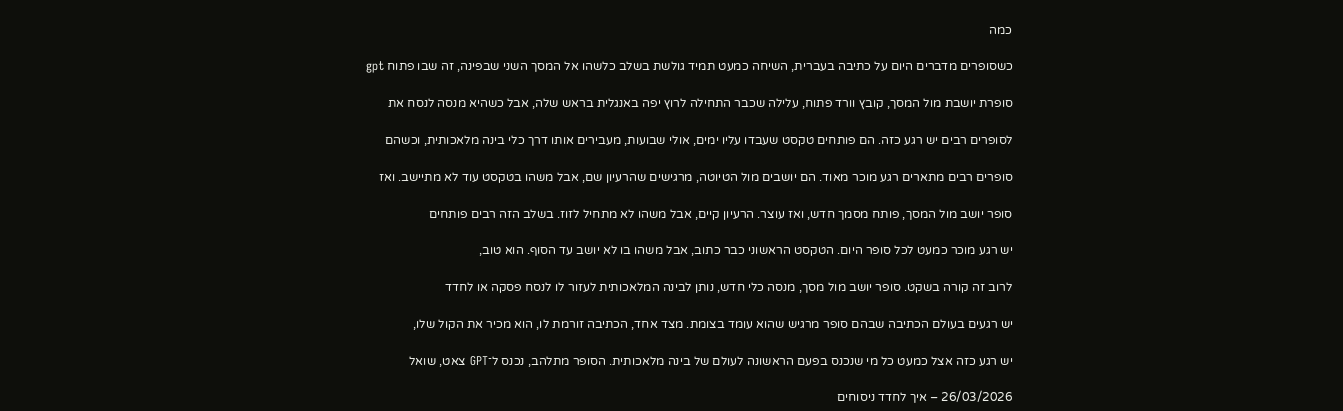כמה

כשסופרים מדברים היום על כתיבה בעברית, השיחה כמעט תמיד גולשת בשלב כלשהו אל המסך השני שבפינה, זה שבו פתוח gpt

סופרת יושבת מול המסך, קובץ וורד פתוח, עלילה שכבר התחילה לרוץ יפה באנגלית בראש שלה, אבל כשהיא מנסה לנסח את

לסופרים רבים יש רגע כזה. הם פותחים טקסט שעבדו עליו ימים, אולי שבועות, מעבירים אותו דרך כלי בינה מלאכותית, וכשהם

סופרים רבים מתארים רגע מוכר מאוד. הם יושבים מול הטיוטה, מרגישים שהרעיון שם, אבל משהו בטקסט עוד לא מתיישב. ואז

סופר יושב מול המסך, פותח מסמך חדש, ואז עוצר. הרעיון קיים, אבל משהו לא מתחיל לזוז. בשלב הזה רבים פותחים

יש רגע מוכר כמעט לכל סופר היום. הטקסט הראשוני כבר כתוב, אבל משהו בו לא יושב עד הסוף. הוא טוב,

לרוב זה קורה בשקט. סופר יושב מול מסך, מנסה כלי חדש, נותן לבינה המלאכותית לעזור לו לנסח פסקה או לחדד

יש רגעים בעולם הכתיבה שבהם סופר מרגיש שהוא עומד בצומת. מצד אחד, הכתיבה זורמת לו, הוא מכיר את הקול שלו,

יש רגע כזה אצל כמעט כל מי שנכנס בפעם הראשונה לעולם של בינה מלאכותית. הסופר מתלהב, נכנס ל־GPT צאט, שואל

26/03/2026 – איך לחדד ניסוחים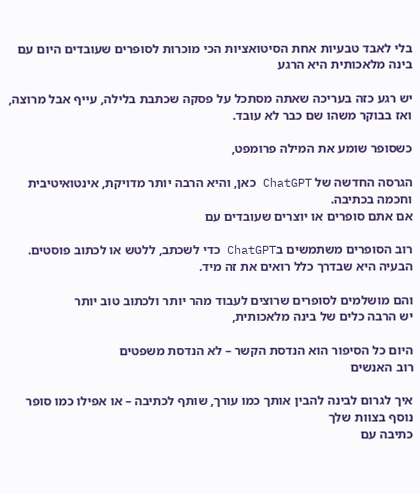בלי לאבד טבעיות אחת הסיטואציות הכי מוכרות לסופרים שעובדים היום עם בינה מלאכותית היא הרגע

יש רגע כזה בעריכה שאתה מסתכל על פסקה שכתבת בלילה, עייף אבל מרוצה, ואז בבוקר משהו שם כבר לא עובד.

כשסופר שומע את המילה פרומפט,

הגרסה החדשה של ChatGPT כאן, והיא הרבה יותר מדויקת, אינטואיטיבית וחכמה בכתיבה.
אם אתם סופרים או יוצרים שעובדים עם

רוב הסופרים משתמשים בChatGPT כדי לשכתב, ללטש או לכתוב פוסטים.
הבעיה היא שבדרך כלל רואים את זה מיד.

והם מושלמים לסופרים שרוצים לעבוד מהר יותר ולכתוב טוב יותר
יש הרבה כלים של בינה מלאכותית,

היום כל הסיפור הוא הנדסת הקשר – לא הנדסת משפטים
רוב האנשים

איך לגרום לבינה להבין אותך כמו עורך, שותף לכתיבה – או אפילו כמו סופר נוסף בצוות שלך
כתיבה עם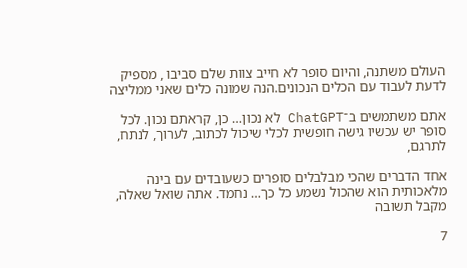העולם משתנה, והיום סופר לא חייב צוות שלם סביבו , מספיק לדעת לעבוד עם הכלים הנכונים.הנה שמונה כלים שאני ממליצה

אתם משתמשים ב־ChatGPT לא נכון… כן, קראתם נכון. לכל סופר יש עכשיו גישה חופשית לכלי שיכול לכתוב, לערוך, לנתח, לתרגם,

אחד הדברים שהכי מבלבלים סופרים כשעובדים עם בינה מלאכותית הוא שהכול נשמע כל כך… נחמד. אתה שואל שאלה, מקבל תשובה

7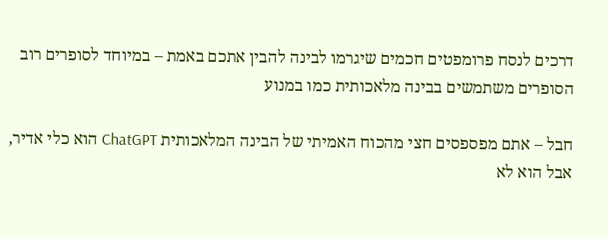דרכים לנסח פרומפטים חכמים שיגרמו לבינה להבין אתכם באמת – במיוחד לסופרים רוב הסופרים משתמשים בבינה מלאכותית כמו במנוע

חבל – אתם מפספסים חצי מהכוח האמיתי של הבינה המלאכותית ChatGPT הוא כלי אדיר, אבל הוא לא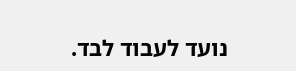נועד לעבוד לבד.